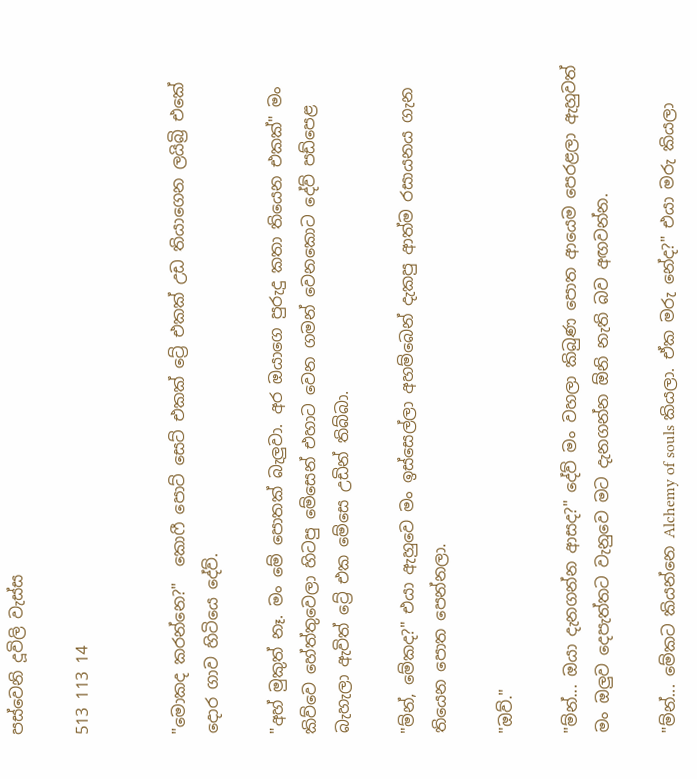පස්වෙනි දූවිලි වැස්ස

513 113 14


"මොකද කරන්නෙ?"  කොෆී පොට් සෙට් එකක් ට්‍රේ එකක් උඩ තියාගෙන ලයිබ්‍රි එකේ දොර ගාව හිටියෙ දේව්.

"අහ් මුකුත් නෑ. මං මේ පොතක් බැලුවා. අර ඔයාගෙ පුරුදු කතා තියෙන එකක්" මං කිව්වෙ හේත්තුවෙලා හිටපු මේසෙන් එහාට වෙන ගමන් වෙනකොට දේව් පඩ්පෙළ බැහැලා ඇවිත් ට්‍රේ එක මේසෙ උඩින් තිබ්බා.

"ම්න්, මේකද?" එයා ඇහුවෙ මං ඉස්සෙල්ලා අහම්බෙන් දැකපු ආත්ම රසායනය ගැන තියෙන පොත පෙන්නලා.

"ඔව්."

"ම්න්... ඔයා දැනගන්න ආසද?" දේව් මං වහලා කිබුණ පොත ආයෙම පෙරළලා ඇහුවත් මං ඔලුව දෙපැත්තට වැනුවෙ මට දැනගන්න ඕනි නැති බව අඟවන්න.

"ම්න්... මේකට කියන්නෙ Alchemy of souls කියලා. ඒක මරු නේද?" එයා මරු කියලා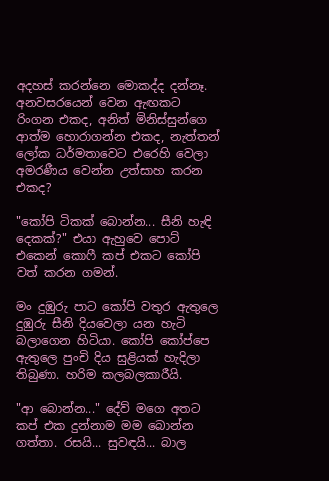අදහස් කරන්නෙ මොකද්ද දන්නෑ. අනවසරයෙන් වෙන ඇඟකට රිංගන එකද, අනිත් මිනිස්සුන්ගෙ ආත්ම හොරාගන්න එකද, නැත්තන් ලෝක ධර්මතාවෙට එරෙහි වෙලා අමරණීය වෙන්න උත්සාහ කරන එකද?

"කෝපි ටිකක් බොන්න... සීනි හැඳි දෙකක්?" එයා ඇහුවෙ පොට් එකෙන් කොෆී කප් එකට කෝපි වත් කරන ගමන්.

මං දුඹුරු පාට කෝපි වතුර ඇතුලෙ දුඹුරු සීනි දියවෙලා යන හැටි බලාගෙන හිටියා. කෝපි කෝප්පෙ ඇතුලෙ පුංචි දිය සුළියක් හැදිලා තිබුණා. හරිම කලබලකාරීයි.

"ආ බොන්න..." දේව් මගෙ අතට කප් එක දුන්නාම මම බොන්න ගත්තා. රසයි... සුවඳයි... බාල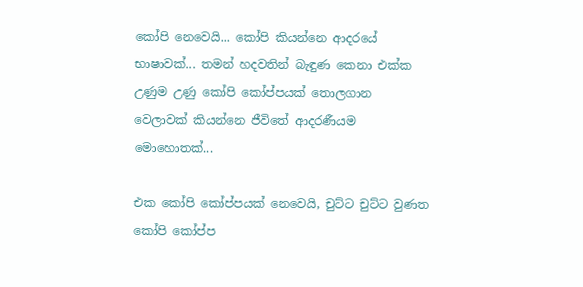කෝපි නෙවෙයි... කෝපි කියන්නෙ ආදරයේ භාෂාවක්... තමන් හදවතින් බැඳුණ කෙනා එක්ක උණුම උණු කෝපි කෝප්පයක් තොලගාන වෙලාවක් කියන්නෙ ජීවිතේ ආදරණීයම මොහොතක්...

එක කෝපි කෝප්පයක් නෙවෙයි, චුට්ට චුට්ට වුණත කෝපි කෝප්ප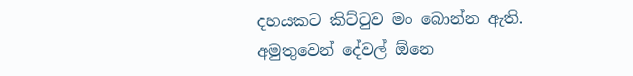දහයකට කිට්ටුව මං බොන්න ඇති. අමුතුවෙන් දේවල් ඕනෙ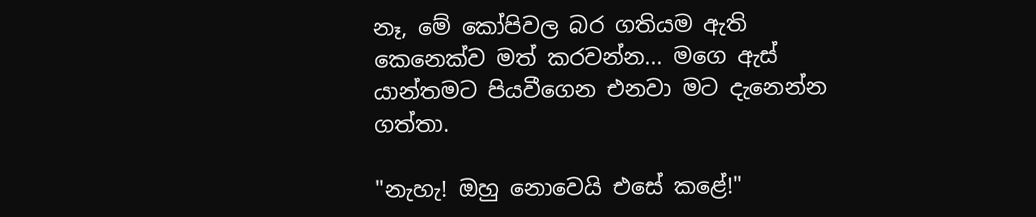නෑ, මේ කෝපිවල බර ගතියම ඇති කෙනෙක්ව මත් කරවන්න... මගෙ ඇස් යාන්තමට පියවීගෙන එනවා මට දැනෙන්න ගත්තා.

"නැහැ! ඔහු නොවෙයි එසේ කළේ!"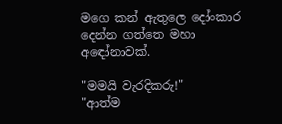මගෙ කන් ඇතුලෙ දෝංකාර දෙන්න ගත්තෙ මහා අඳෝනාවක්.

"මමයි වැරදිකරු!"
"ආත්ම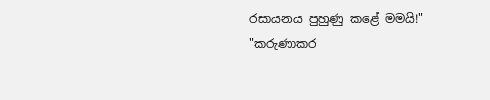රසායනය පුහුණු කළේ මමයි!"
"කරුණාකර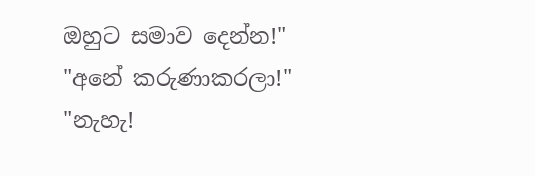ඔහුට සමාව දෙන්න!"
"අනේ කරුණාකරලා!"
"නැහැ!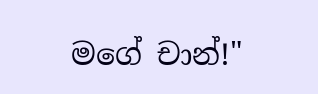මගේ චාන්!"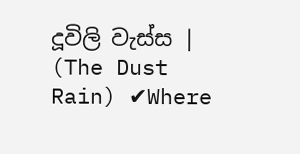දූවිලි වැස්ස | (The Dust Rain) ✔Where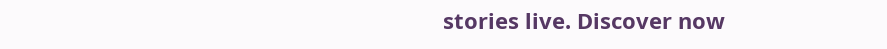stories live. Discover now